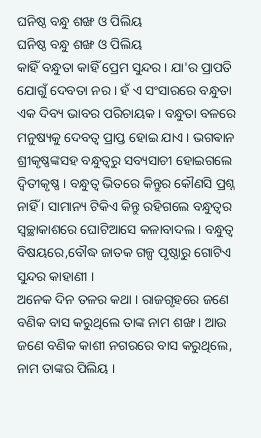ଘନିଷ୍ଠ ବନ୍ଧୁ ଶଙ୍ଖ ଓ ପିଲିୟ
ଘନିଷ୍ଠ ବନ୍ଧୁ ଶଙ୍ଖ ଓ ପିଲିୟ
କାହିଁ ବନ୍ଧୁତା କାହିଁ ପ୍ରେମ ସୁନ୍ଦର । ଯା'ର ପ୍ରାପତି ଯୋଗୁଁ ଦେବତା ନର । ହଁ ଏ ସଂସାରରେ ବନ୍ଧୁତା ଏକ ଦିବ୍ୟ ଭାବର ପରିଚାୟକ । ବନ୍ଧୁତା ବଳରେ ମନୁଷ୍ୟକୁ ଦେବତ୍ଵ ପ୍ରାପ୍ତ ହୋଇ ଯାଏ । ଭଗଵାନ ଶ୍ରୀକୃଷ୍ଣଙ୍କସହ ବନ୍ଧୁତ୍ୱରୁ ସବ୍ୟସାଚୀ ହୋଇଗଲେ ଦ୍ଵିତୀକୃଷ୍ଣ । ବନ୍ଧୁତ୍ବ ଭିତରେ କିନ୍ତୁର କୌଣସି ପ୍ରଶ୍ନ ନାହିଁ । ସାମାନ୍ୟ ଟିକିଏ କିନ୍ତୁ ରହିଗଲେ ବନ୍ଧୁତ୍ଵର ସ୍ଵଚ୍ଛାକାଶରେ ଘୋଟିଆସେ କଳାବାଦଲ । ବନ୍ଧୁତ୍ୱ ବିଷୟରେ,ବୌଦ୍ଧ ଜାତକ ଗଳ୍ପ ପୃଷ୍ଠାରୁ ଗୋଟିଏ ସୁନ୍ଦର କାହାଣୀ ।
ଅନେକ ଦିନ ତଳର କଥା । ରାଜଗୃହରେ ଜଣେ ବଣିକ ବାସ କରୁଥିଲେ ତାଙ୍କ ନାମ ଶଙ୍ଖ । ଆଉ ଜଣେ ବଣିକ କାଶୀ ନଗରରେ ବାସ କରୁଥିଲେ, ନାମ ତାଙ୍କର ପିଲିୟ ।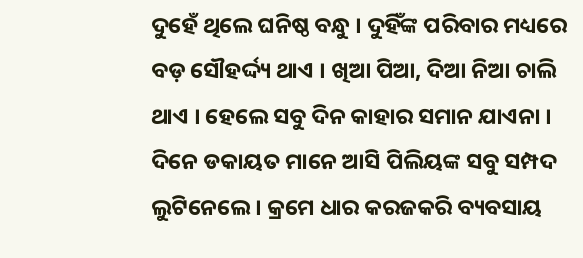ଦୁହେଁ ଥିଲେ ଘନିଷ୍ଠ ବନ୍ଧୁ । ଦୁହିଁଙ୍କ ପରିବାର ମଧ୍ୟରେ ବଡ଼ ସୌହର୍ଦ୍ଦ୍ୟ ଥାଏ । ଖିଆ ପିଆ, ଦିଆ ନିଆ ଚାଲି ଥାଏ । ହେଲେ ସବୁ ଦିନ କାହାର ସମାନ ଯାଏନା । ଦିନେ ଡକାୟତ ମାନେ ଆସି ପିଲିୟଙ୍କ ସବୁ ସମ୍ପଦ ଲୁଟିନେଲେ । କ୍ରମେ ଧାର କରଜକରି ବ୍ୟବସାୟ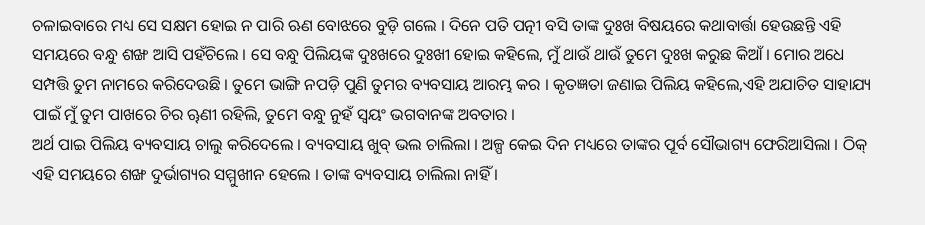ଚଳାଇବାରେ ମଧ୍ୟ ସେ ସକ୍ଷମ ହୋଇ ନ ପାରି ଋଣ ବୋଝରେ ବୁଡ଼ି ଗଲେ । ଦିନେ ପତି ପତ୍ନୀ ବସି ତାଙ୍କ ଦୁଃଖ ବିଷୟରେ କଥାବାର୍ତ୍ତା ହେଉଛନ୍ତି ଏହି ସମୟରେ ବନ୍ଧୁ ଶଙ୍ଖ ଆସି ପହଁଚିଲେ । ସେ ବନ୍ଧୁ ପିଲିୟଙ୍କ ଦୁଃଖରେ ଦୁଃଖୀ ହୋଇ କହିଲେ, ମୁଁ ଥାଉଁ ଥାଉଁ ତୁମେ ଦୁଃଖ କରୁଛ କିଆଁ । ମୋର ଅଧେ ସମ୍ପତ୍ତି ତୁମ ନାମରେ କରିଦେଉଛି । ତୁମେ ଭାଙ୍ଗି ନପଡ଼ି ପୁଣି ତୁମର ବ୍ୟବସାୟ ଆରମ୍ଭ କର । କୃତଜ୍ଞତା ଜଣାଇ ପିଲିୟ କହିଲେ,ଏହି ଅଯାଚିତ ସାହାଯ୍ୟ ପାଇଁ ମୁଁ ତୁମ ପାଖରେ ଚିର ୠଣୀ ରହିଲି, ତୁମେ ବନ୍ଧୁ ନୁହଁ ସ୍ଵୟଂ ଭଗବାନଙ୍କ ଅବତାର ।
ଅର୍ଥ ପାଇ ପିଲିୟ ବ୍ୟବସାୟ ଚାଲୁ କରିଦେଲେ । ବ୍ୟବସାୟ ଖୁବ୍ ଭଲ ଚାଲିଲା । ଅଳ୍ପ କେଇ ଦିନ ମଧ୍ୟରେ ତାଙ୍କର ପୂର୍ବ ସୌଭାଗ୍ୟ ଫେରିଆସିଲା । ଠିକ୍ ଏହି ସମୟରେ ଶଙ୍ଖ ଦୁର୍ଭାଗ୍ୟର ସମ୍ମୁଖୀନ ହେଲେ । ତାଙ୍କ ବ୍ୟବସାୟ ଚାଲିଲା ନାହିଁ ।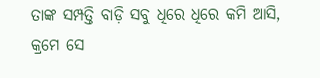ତାଙ୍କ ସମ୍ପତ୍ତି ବାଡ଼ି ସବୁ ଧିରେ ଧିରେ କମି ଆସି, କ୍ରମେ ସେ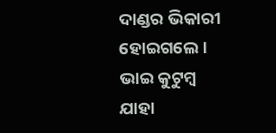ଦାଣ୍ଡର ଭିକାରୀ ହୋଇଗଲେ । ଭାଇ କୁଟୁମ୍ବ ଯାହା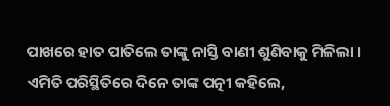ପାଖରେ ହାତ ପାତିଲେ ତାଙ୍କୁ ନାସ୍ତି ବାଣୀ ଶୁଣିବାକୁ ମିଳିଲା ।
ଏମିତି ପରିସ୍ଥିତିରେ ଦିନେ ତାଙ୍କ ପତ୍ନୀ କହିଲେ,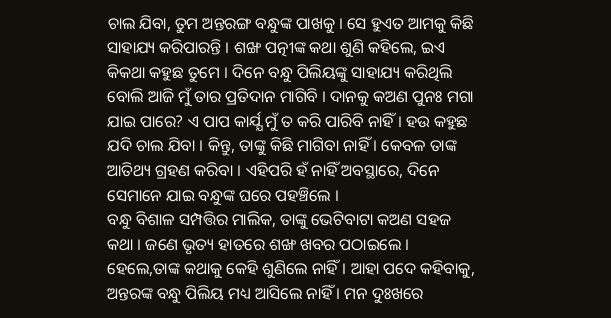ଚାଲ ଯିବା, ତୁମ ଅନ୍ତରଙ୍ଗ ବନ୍ଧୁଙ୍କ ପାଖକୁ । ସେ ହୁଏତ ଆମକୁ କିଛି ସାହାଯ୍ୟ କରିପାରନ୍ତି । ଶଙ୍ଖ ପତ୍ନୀଙ୍କ କଥା ଶୁଣି କହିଲେ, ଇଏ କିକଥା କହୁଛ ତୁମେ । ଦିନେ ବନ୍ଧୁ ପିଲିୟଙ୍କୁ ସାହାଯ୍ୟ କରିଥିଲି ବୋଲି ଆଜି ମୁଁ ତାର ପ୍ରତିଦାନ ମାଗିବି । ଦାନକୁ କଅଣ ପୁନଃ ମଗା ଯାଇ ପାରେ? ଏ ପାପ କାର୍ଯ୍ଯ ମୁଁ ତ କରି ପାରିବି ନାହିଁ । ହଉ କହୁଛ ଯଦି ଚାଲ ଯିବା । କିନ୍ତୁ, ତାଙ୍କୁ କିଛି ମାଗିବା ନାହିଁ । କେବଳ ତାଙ୍କ ଆତିଥ୍ୟ ଗ୍ରହଣ କରିବା । ଏହିପରି ହଁ ନାହିଁ ଅବସ୍ଥାରେ, ଦିନେ ସେମାନେ ଯାଇ ବନ୍ଧୁଙ୍କ ଘରେ ପହଞ୍ଚିଲେ ।
ବନ୍ଧୁ ବିଶାଳ ସମ୍ପତ୍ତିର ମାଲିକ, ତାଙ୍କୁ ଭେଟିବାଟା କଅଣ ସହଜ କଥା । ଜଣେ ଭୃତ୍ୟ ହାତରେ ଶଙ୍ଖ ଖବର ପଠାଇଲେ । ହେଲେ,ତାଙ୍କ କଥାକୁ କେହି ଶୁଣିଲେ ନାହିଁ । ଆହା ପଦେ କହିବାକୁ, ଅନ୍ତରଙ୍କ ବନ୍ଧୁ ପିଲିୟ ମଧ୍ୟ ଆସିଲେ ନାହିଁ । ମନ ଦୁଃଖରେ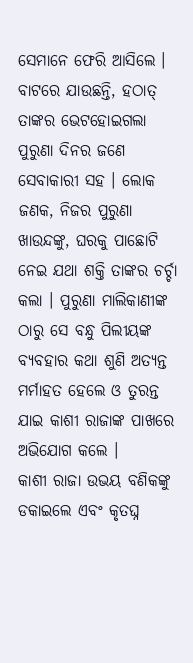ସେମାନେ ଫେରି ଆସିଲେ । ବାଟରେ ଯାଉଛନ୍ତି, ହଠାତ୍ ତାଙ୍କର ଭେଟହୋଇଗଲା ପୁରୁଣା ଦିନର ଜଣେ ସେବାକାରୀ ସହ । ଲୋକ ଜଣକ, ନିଜର ପୁରୁଣା ଖାଉନ୍ଦଙ୍କୁ, ଘରକୁ ପାଛୋଟି ନେଇ ଯଥା ଶକ୍ତି ତାଙ୍କର ଚର୍ଚ୍ଚା କଲା । ପୁରୁଣା ମାଲିକାଣୀଙ୍କ ଠାରୁ ସେ ବନ୍ଧୁ ପିଲୀୟଙ୍କ ବ୍ୟବହାର କଥା ଶୁଣି ଅତ୍ୟନ୍ତ ମର୍ମାହତ ହେଲେ ଓ ତୁରନ୍ତ ଯାଇ କାଶୀ ରାଜାଙ୍କ ପାଖରେ ଅଭିଯୋଗ କଲେ ।
କାଶୀ ରାଜା ଉଭୟ ବଣିକଙ୍କୁ ଡକାଇଲେ ଏବଂ କୃତଘ୍ନ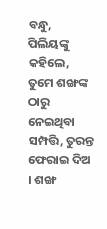ବନ୍ଧୁ, ପିଲିୟଙ୍କୁ କହିଲେ, ତୁମେ ଶଙ୍ଖଙ୍କ ଠାରୁ ନେଇଥିବା ସମ୍ପତ୍ତି, ତୁରନ୍ତ ଫେରାଇ ଦିଅ । ଶଙ୍ଖ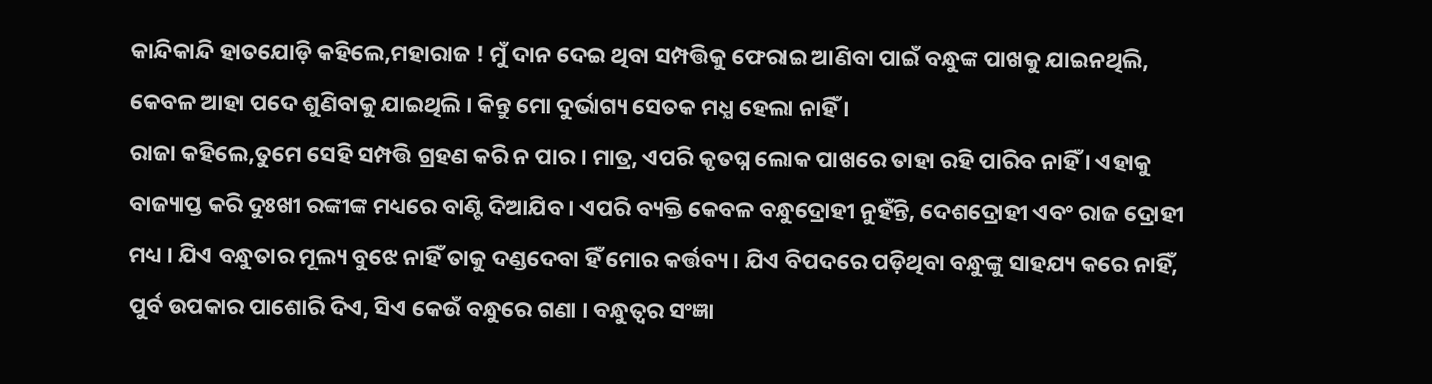କାନ୍ଦିକାନ୍ଦି ହାତଯୋଡ଼ି କହିଲେ,ମହାରାଜ ! ମୁଁ ଦାନ ଦେଇ ଥିବା ସମ୍ପତ୍ତିକୁ ଫେରାଇ ଆଣିବା ପାଇଁ ବନ୍ଧୁଙ୍କ ପାଖକୁ ଯାଇନଥିଲି, କେବଳ ଆହା ପଦେ ଶୁଣିବାକୁ ଯାଇଥିଲି । କିନ୍ତୁ ମୋ ଦୁର୍ଭାଗ୍ୟ ସେତକ ମଧ୍ଯ ହେଲା ନାହିଁ ।
ରାଜା କହିଲେ,ତୁମେ ସେହି ସମ୍ପତ୍ତି ଗ୍ରହଣ କରି ନ ପାର । ମାତ୍ର, ଏପରି କୃତଘ୍ନ ଲୋକ ପାଖରେ ତାହା ରହି ପାରିବ ନାହିଁ । ଏହାକୁ ବାଜ୍ୟାପ୍ତ କରି ଦୁଃଖୀ ରଙ୍କୀଙ୍କ ମଧ୍ୟରେ ବାଣ୍ଟି ଦିଆଯିବ । ଏପରି ବ୍ୟକ୍ତି କେବଳ ବନ୍ଧୁଦ୍ରୋହୀ ନୁହଁନ୍ତି, ଦେଶଦ୍ରୋହୀ ଏବଂ ରାଜ ଦ୍ରୋହୀ ମଧ୍ୟ । ଯିଏ ବନ୍ଧୁତାର ମୂଲ୍ୟ ବୁଝେ ନାହିଁ ତାକୁ ଦଣ୍ଡଦେବା ହିଁ ମୋର କର୍ତ୍ତବ୍ୟ । ଯିଏ ବିପଦରେ ପଡ଼ିଥିବା ବନ୍ଧୁଙ୍କୁ ସାହଯ୍ୟ କରେ ନାହିଁ, ପୁର୍ବ ଉପକାର ପାଶୋରି ଦିଏ, ସିଏ କେଉଁ ବନ୍ଧୁରେ ଗଣା । ବନ୍ଧୁତ୍ୱର ସଂଜ୍ଞା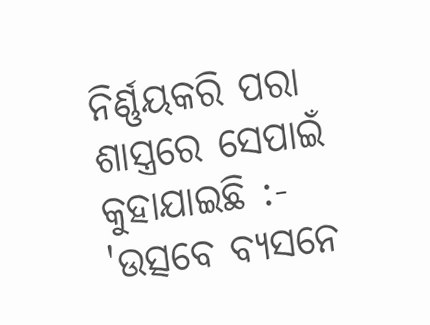ନିର୍ଣ୍ଣୟକରି ପରା ଶାସ୍ତ୍ରରେ ସେପାଇଁ କୁହାଯାଇଛି :-
'ଉତ୍ସବେ ବ୍ୟସନେ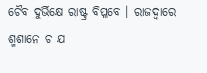ଚୈବ ଦୁର୍ଭିକ୍ଷେ ରାଷ୍ଟ୍ର ବିପ୍ଳବେ । ରାଜଦ୍ୱାରେ ଶ୍ମଶାନେ ଚ ଯ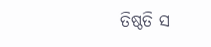ତିଷ୍ଠତି ସ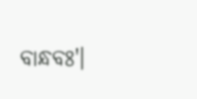ବାନ୍ଧବଃ'।